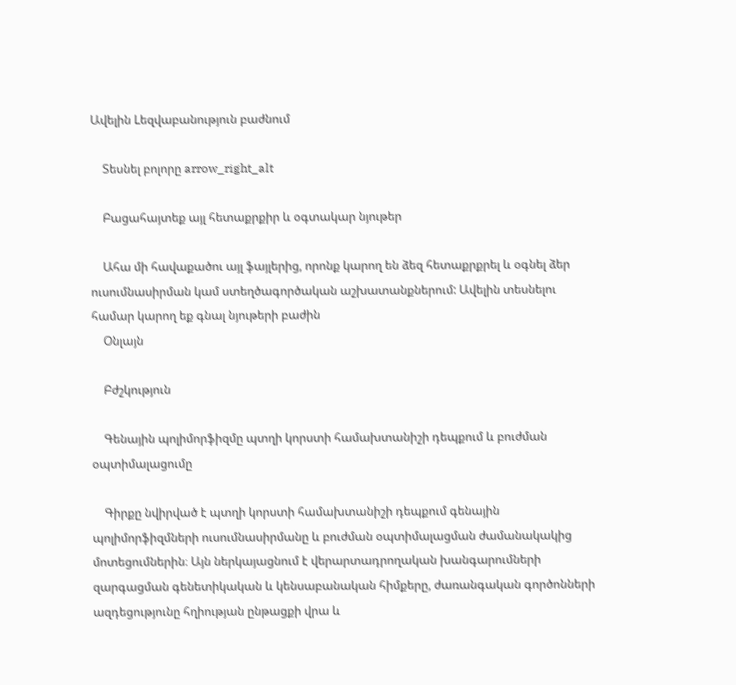Ավելին Lեզվաբանություն բաժնում

    Տեսնել բոլորը arrow_right_alt

    Բացահայտեք այլ հետաքրքիր և օգտակար նյութեր

    Ահա մի հավաքածու այլ ֆայլերից, որոնք կարող են ձեզ հետաքրքրել և օգնել ձեր ուսումնասիրման կամ ստեղծագործական աշխատանքներում: Ավելին տեսնելու համար կարող եք գնալ նյութերի բաժին
    Օնլայն

    Բժշկություն

    Գենային պոլիմորֆիզմը պտղի կորստի համախտանիշի դեպքում և բուժման օպտիմալացումը

    Գիրքը նվիրված է պտղի կորստի համախտանիշի դեպքում գենային պոլիմորֆիզմների ուսումնասիրմանը և բուժման օպտիմալացման ժամանակակից մոտեցումներին։ Այն ներկայացնում է վերարտադրողական խանգարումների զարգացման գենետիկական և կենսաբանական հիմքերը, ժառանգական գործոնների ազդեցությունը հղիության ընթացքի վրա և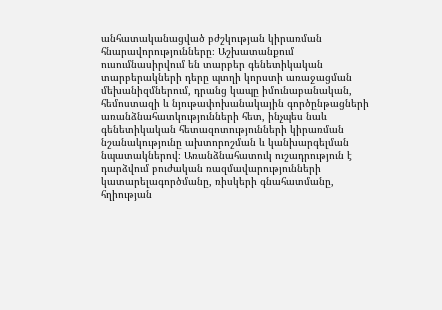անհատականացված բժշկության կիրառման հնարավորությունները։ Աշխատանքում ուսումնասիրվում են տարբեր գենետիկական տարբերակների դերը պտղի կորստի առաջացման մեխանիզմներում, դրանց կապը իմունաբանական, հեմոստազի և նյութափոխանակային գործընթացների առանձնահատկությունների հետ, ինչպես նաև գենետիկական հետազոտությունների կիրառման նշանակությունը ախտորոշման և կանխարգելման նպատակներով։ Առանձնահատուկ ուշադրություն է դարձվում բուժական ռազմավարությունների կատարելագործմանը, ռիսկերի գնահատմանը, հղիության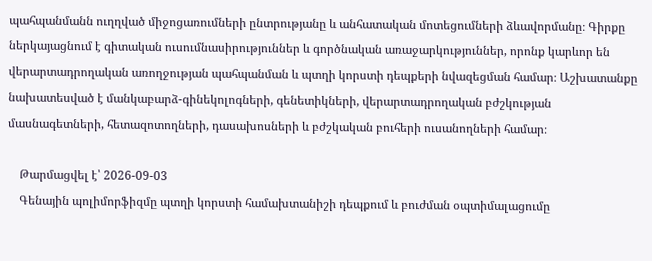պահպանմանն ուղղված միջոցառումների ընտրությանը և անհատական մոտեցումների ձևավորմանը։ Գիրքը ներկայացնում է գիտական ուսումնասիրություններ և գործնական առաջարկություններ, որոնք կարևոր են վերարտադրողական առողջության պահպանման և պտղի կորստի դեպքերի նվազեցման համար։ Աշխատանքը նախատեսված է մանկաբարձ-գինեկոլոգների, գենետիկների, վերարտադրողական բժշկության մասնագետների, հետազոտողների, դասախոսների և բժշկական բուհերի ուսանողների համար։

    Թարմացվել է՝ 2026-09-03
    Գենային պոլիմորֆիզմը պտղի կորստի համախտանիշի դեպքում և բուժման օպտիմալացումը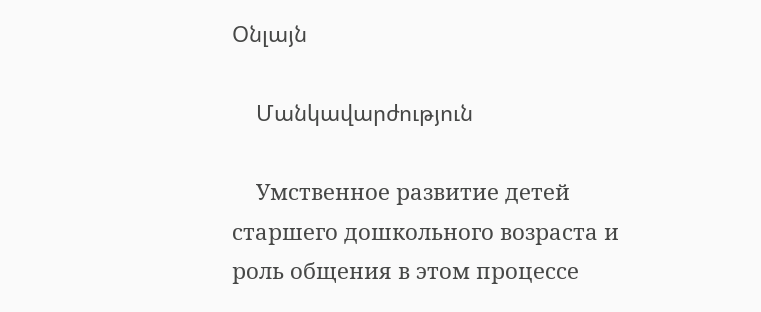Օնլայն

    Մանկավարժություն

    Умственное развитие детей старшего дошкольного возраста и роль общения в этом процессе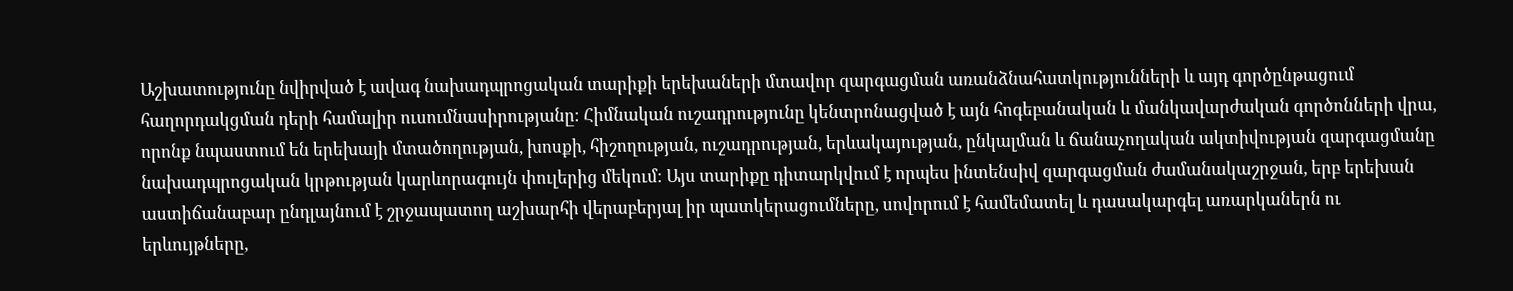Աշխատությունը նվիրված է ավագ նախադպրոցական տարիքի երեխաների մտավոր զարգացման առանձնահատկությունների և այդ գործընթացում հաղորդակցման դերի համալիր ուսումնասիրությանը։ Հիմնական ուշադրությունը կենտրոնացված է այն հոգեբանական և մանկավարժական գործոնների վրա, որոնք նպաստում են երեխայի մտածողության, խոսքի, հիշողության, ուշադրության, երևակայության, ընկալման և ճանաչողական ակտիվության զարգացմանը նախադպրոցական կրթության կարևորագույն փուլերից մեկում։ Այս տարիքը դիտարկվում է որպես ինտենսիվ զարգացման ժամանակաշրջան, երբ երեխան աստիճանաբար ընդլայնում է շրջապատող աշխարհի վերաբերյալ իր պատկերացումները, սովորում է համեմատել և դասակարգել առարկաներն ու երևույթները,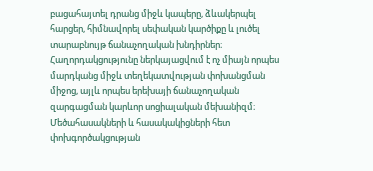բացահայտել դրանց միջև կապերը, ձևակերպել հարցեր, հիմնավորել սեփական կարծիքը և լուծել տարաբնույթ ճանաչողական խնդիրներ։ Հաղորդակցությունը ներկայացվում է ոչ միայն որպես մարդկանց միջև տեղեկատվության փոխանցման միջոց, այլև որպես երեխայի ճանաչողական զարգացման կարևոր սոցիալական մեխանիզմ։ Մեծահասակների և հասակակիցների հետ փոխգործակցության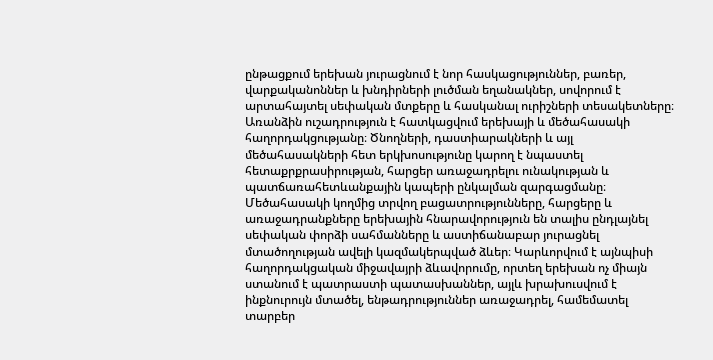ընթացքում երեխան յուրացնում է նոր հասկացություններ, բառեր, վարքականոններ և խնդիրների լուծման եղանակներ, սովորում է արտահայտել սեփական մտքերը և հասկանալ ուրիշների տեսակետները։ Առանձին ուշադրություն է հատկացվում երեխայի և մեծահասակի հաղորդակցությանը։ Ծնողների, դաստիարակների և այլ մեծահասակների հետ երկխոսությունը կարող է նպաստել հետաքրքրասիրության, հարցեր առաջադրելու ունակության և պատճառահետևանքային կապերի ընկալման զարգացմանը։ Մեծահասակի կողմից տրվող բացատրությունները, հարցերը և առաջադրանքները երեխային հնարավորություն են տալիս ընդլայնել սեփական փորձի սահմանները և աստիճանաբար յուրացնել մտածողության ավելի կազմակերպված ձևեր։ Կարևորվում է այնպիսի հաղորդակցական միջավայրի ձևավորումը, որտեղ երեխան ոչ միայն ստանում է պատրաստի պատասխաններ, այլև խրախուսվում է ինքնուրույն մտածել, ենթադրություններ առաջադրել, համեմատել տարբեր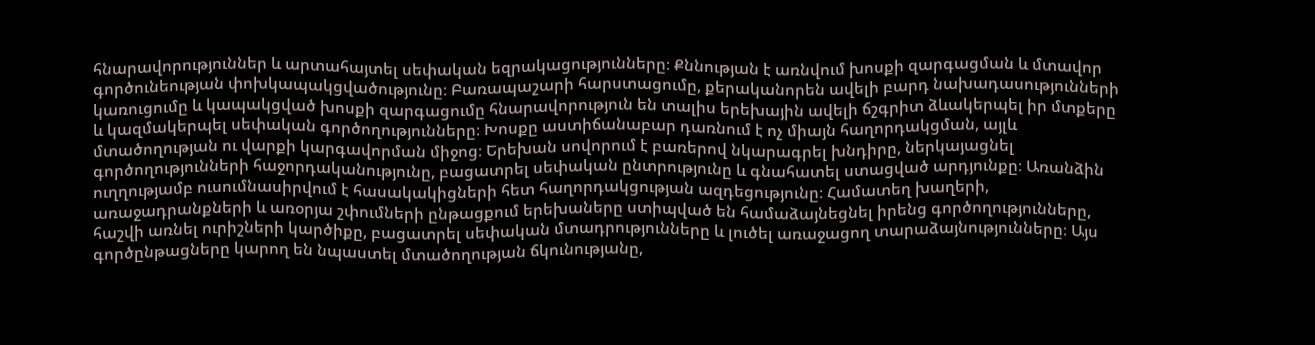հնարավորություններ և արտահայտել սեփական եզրակացությունները։ Քննության է առնվում խոսքի զարգացման և մտավոր գործունեության փոխկապակցվածությունը։ Բառապաշարի հարստացումը, քերականորեն ավելի բարդ նախադասությունների կառուցումը և կապակցված խոսքի զարգացումը հնարավորություն են տալիս երեխային ավելի ճշգրիտ ձևակերպել իր մտքերը և կազմակերպել սեփական գործողությունները։ Խոսքը աստիճանաբար դառնում է ոչ միայն հաղորդակցման, այլև մտածողության ու վարքի կարգավորման միջոց։ Երեխան սովորում է բառերով նկարագրել խնդիրը, ներկայացնել գործողությունների հաջորդականությունը, բացատրել սեփական ընտրությունը և գնահատել ստացված արդյունքը։ Առանձին ուղղությամբ ուսումնասիրվում է հասակակիցների հետ հաղորդակցության ազդեցությունը։ Համատեղ խաղերի, առաջադրանքների և առօրյա շփումների ընթացքում երեխաները ստիպված են համաձայնեցնել իրենց գործողությունները, հաշվի առնել ուրիշների կարծիքը, բացատրել սեփական մտադրությունները և լուծել առաջացող տարաձայնությունները։ Այս գործընթացները կարող են նպաստել մտածողության ճկունությանը,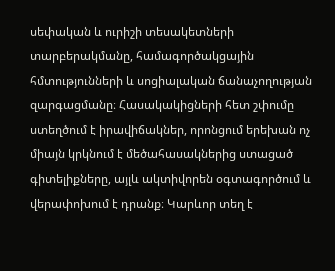սեփական և ուրիշի տեսակետների տարբերակմանը, համագործակցային հմտությունների և սոցիալական ճանաչողության զարգացմանը։ Հասակակիցների հետ շփումը ստեղծում է իրավիճակներ, որոնցում երեխան ոչ միայն կրկնում է մեծահասակներից ստացած գիտելիքները, այլև ակտիվորեն օգտագործում և վերափոխում է դրանք։ Կարևոր տեղ է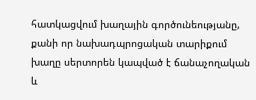հատկացվում խաղային գործունեությանը, քանի որ նախադպրոցական տարիքում խաղը սերտորեն կապված է ճանաչողական և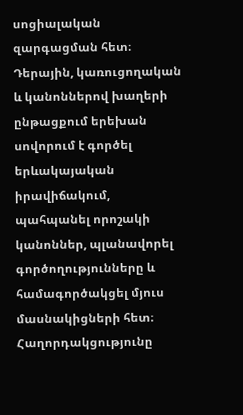սոցիալական զարգացման հետ։ Դերային, կառուցողական և կանոններով խաղերի ընթացքում երեխան սովորում է գործել երևակայական իրավիճակում, պահպանել որոշակի կանոններ, պլանավորել գործողությունները և համագործակցել մյուս մասնակիցների հետ։ Հաղորդակցությունը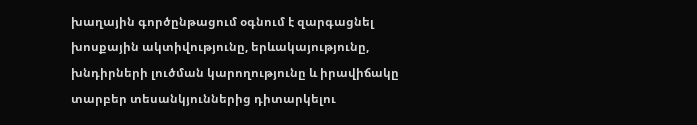խաղային գործընթացում օգնում է զարգացնել խոսքային ակտիվությունը, երևակայությունը, խնդիրների լուծման կարողությունը և իրավիճակը տարբեր տեսանկյուններից դիտարկելու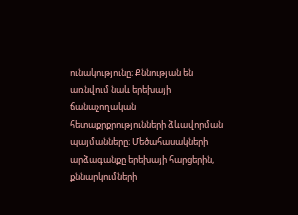ունակությունը։ Քննության են առնվում նաև երեխայի ճանաչողական հետաքրքրությունների ձևավորման պայմանները։ Մեծահասակների արձագանքը երեխայի հարցերին, քննարկումների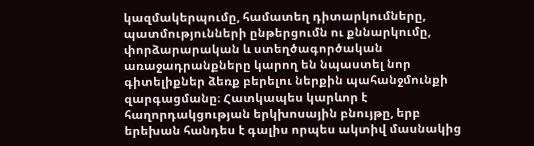կազմակերպումը, համատեղ դիտարկումները, պատմությունների ընթերցումն ու քննարկումը, փորձարարական և ստեղծագործական առաջադրանքները կարող են նպաստել նոր գիտելիքներ ձեռք բերելու ներքին պահանջմունքի զարգացմանը։ Հատկապես կարևոր է հաղորդակցության երկխոսային բնույթը, երբ երեխան հանդես է գալիս որպես ակտիվ մասնակից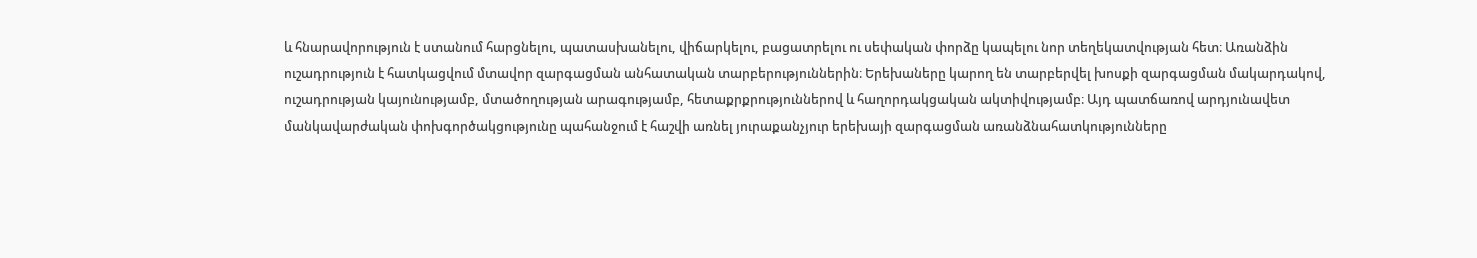և հնարավորություն է ստանում հարցնելու, պատասխանելու, վիճարկելու, բացատրելու ու սեփական փորձը կապելու նոր տեղեկատվության հետ։ Առանձին ուշադրություն է հատկացվում մտավոր զարգացման անհատական տարբերություններին։ Երեխաները կարող են տարբերվել խոսքի զարգացման մակարդակով, ուշադրության կայունությամբ, մտածողության արագությամբ, հետաքրքրություններով և հաղորդակցական ակտիվությամբ։ Այդ պատճառով արդյունավետ մանկավարժական փոխգործակցությունը պահանջում է հաշվի առնել յուրաքանչյուր երեխայի զարգացման առանձնահատկությունները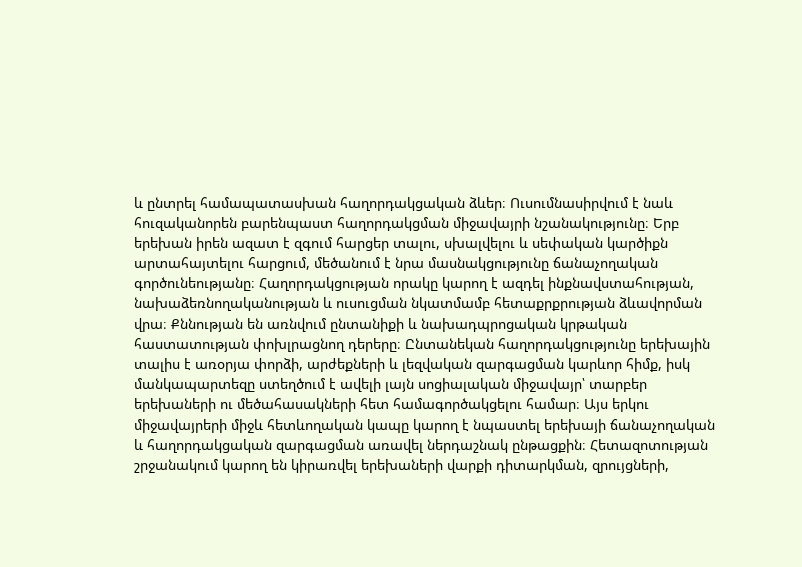և ընտրել համապատասխան հաղորդակցական ձևեր։ Ուսումնասիրվում է նաև հուզականորեն բարենպաստ հաղորդակցման միջավայրի նշանակությունը։ Երբ երեխան իրեն ազատ է զգում հարցեր տալու, սխալվելու և սեփական կարծիքն արտահայտելու հարցում, մեծանում է նրա մասնակցությունը ճանաչողական գործունեությանը։ Հաղորդակցության որակը կարող է ազդել ինքնավստահության, նախաձեռնողականության և ուսուցման նկատմամբ հետաքրքրության ձևավորման վրա։ Քննության են առնվում ընտանիքի և նախադպրոցական կրթական հաստատության փոխլրացնող դերերը։ Ընտանեկան հաղորդակցությունը երեխային տալիս է առօրյա փորձի, արժեքների և լեզվական զարգացման կարևոր հիմք, իսկ մանկապարտեզը ստեղծում է ավելի լայն սոցիալական միջավայր՝ տարբեր երեխաների ու մեծահասակների հետ համագործակցելու համար։ Այս երկու միջավայրերի միջև հետևողական կապը կարող է նպաստել երեխայի ճանաչողական և հաղորդակցական զարգացման առավել ներդաշնակ ընթացքին։ Հետազոտության շրջանակում կարող են կիրառվել երեխաների վարքի դիտարկման, զրույցների,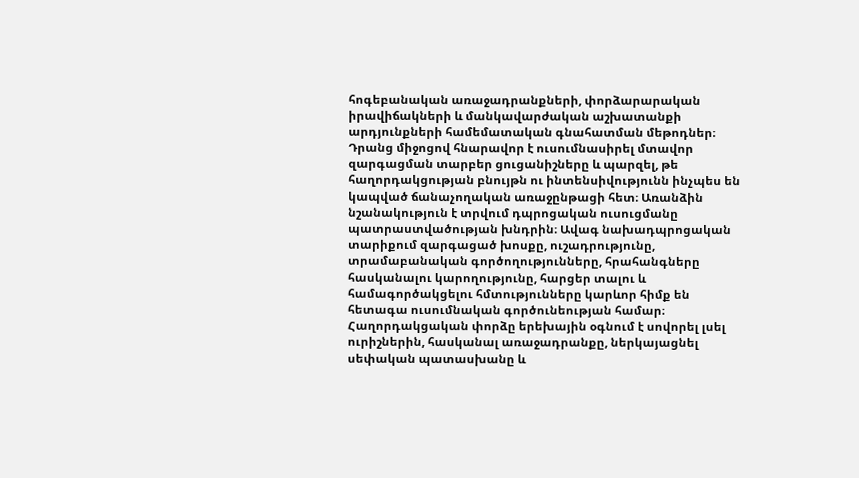հոգեբանական առաջադրանքների, փորձարարական իրավիճակների և մանկավարժական աշխատանքի արդյունքների համեմատական գնահատման մեթոդներ։ Դրանց միջոցով հնարավոր է ուսումնասիրել մտավոր զարգացման տարբեր ցուցանիշները և պարզել, թե հաղորդակցության բնույթն ու ինտենսիվությունն ինչպես են կապված ճանաչողական առաջընթացի հետ։ Առանձին նշանակություն է տրվում դպրոցական ուսուցմանը պատրաստվածության խնդրին։ Ավագ նախադպրոցական տարիքում զարգացած խոսքը, ուշադրությունը, տրամաբանական գործողությունները, հրահանգները հասկանալու կարողությունը, հարցեր տալու և համագործակցելու հմտությունները կարևոր հիմք են հետագա ուսումնական գործունեության համար։ Հաղորդակցական փորձը երեխային օգնում է սովորել լսել ուրիշներին, հասկանալ առաջադրանքը, ներկայացնել սեփական պատասխանը և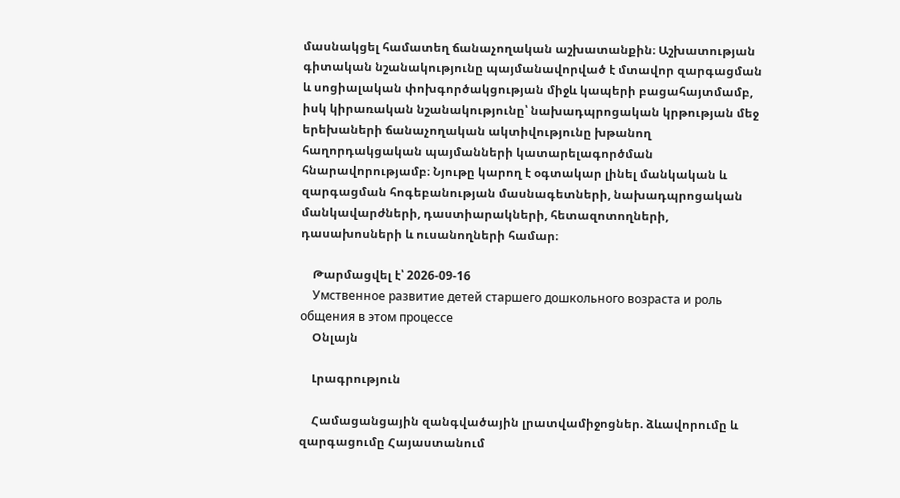մասնակցել համատեղ ճանաչողական աշխատանքին։ Աշխատության գիտական նշանակությունը պայմանավորված է մտավոր զարգացման և սոցիալական փոխգործակցության միջև կապերի բացահայտմամբ, իսկ կիրառական նշանակությունը՝ նախադպրոցական կրթության մեջ երեխաների ճանաչողական ակտիվությունը խթանող հաղորդակցական պայմանների կատարելագործման հնարավորությամբ։ Նյութը կարող է օգտակար լինել մանկական և զարգացման հոգեբանության մասնագետների, նախադպրոցական մանկավարժների, դաստիարակների, հետազոտողների, դասախոսների և ուսանողների համար։

    Թարմացվել է՝ 2026-09-16
    Умственное развитие детей старшего дошкольного возраста и роль общения в этом процессе
    Օնլայն

    Լրագրություն

    Համացանցային զանգվածային լրատվամիջոցներ. ձևավորումը և զարգացումը Հայաստանում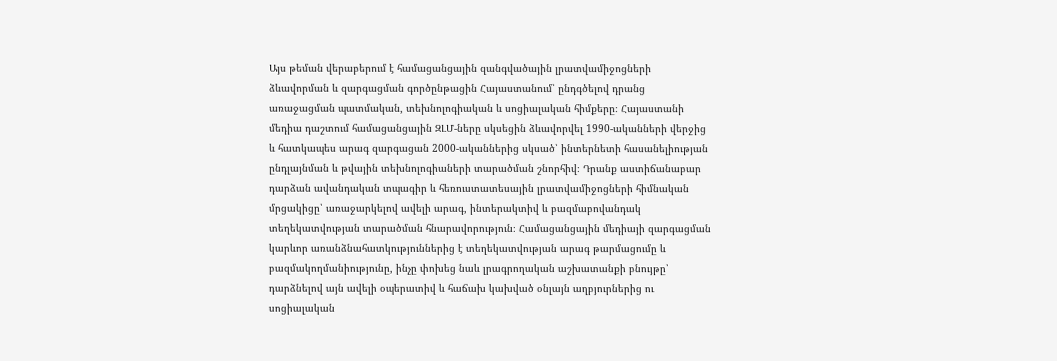Այս թեման վերաբերում է համացանցային զանգվածային լրատվամիջոցների ձևավորման և զարգացման գործընթացին Հայաստանում՝ ընդգծելով դրանց առաջացման պատմական, տեխնոլոգիական և սոցիալական հիմքերը։ Հայաստանի մեդիա դաշտում համացանցային ԶԼՄ-ները սկսեցին ձևավորվել 1990-ականների վերջից և հատկապես արագ զարգացան 2000-ականներից սկսած՝ ինտերնետի հասանելիության ընդլայնման և թվային տեխնոլոգիաների տարածման շնորհիվ։ Դրանք աստիճանաբար դարձան ավանդական տպագիր և հեռուստատեսային լրատվամիջոցների հիմնական մրցակիցը՝ առաջարկելով ավելի արագ, ինտերակտիվ և բազմաբովանդակ տեղեկատվության տարածման հնարավորություն։ Համացանցային մեդիայի զարգացման կարևոր առանձնահատկություններից է տեղեկատվության արագ թարմացումը և բազմակողմանիությունը, ինչը փոխեց նաև լրագրողական աշխատանքի բնույթը՝ դարձնելով այն ավելի օպերատիվ և հաճախ կախված օնլայն աղբյուրներից ու սոցիալական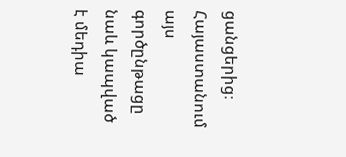ցանցերից։ Հայաստանում այս գործընթացը նաև կապված է մեդիա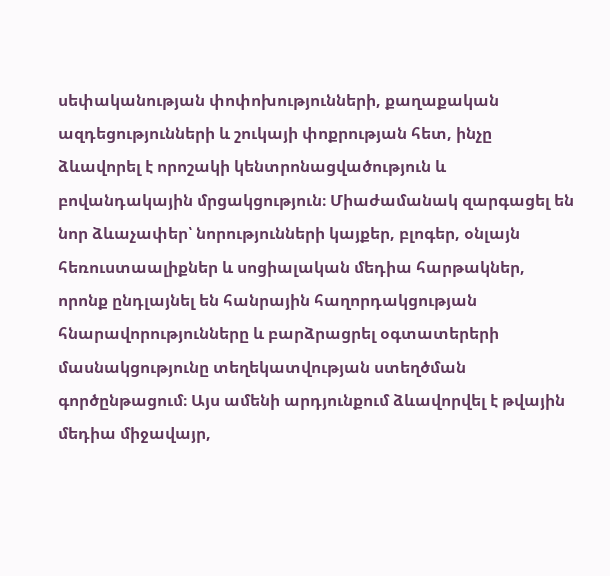սեփականության փոփոխությունների, քաղաքական ազդեցությունների և շուկայի փոքրության հետ, ինչը ձևավորել է որոշակի կենտրոնացվածություն և բովանդակային մրցակցություն։ Միաժամանակ զարգացել են նոր ձևաչափեր՝ նորությունների կայքեր, բլոգեր, օնլայն հեռուստաալիքներ և սոցիալական մեդիա հարթակներ, որոնք ընդլայնել են հանրային հաղորդակցության հնարավորությունները և բարձրացրել օգտատերերի մասնակցությունը տեղեկատվության ստեղծման գործընթացում։ Այս ամենի արդյունքում ձևավորվել է թվային մեդիա միջավայր,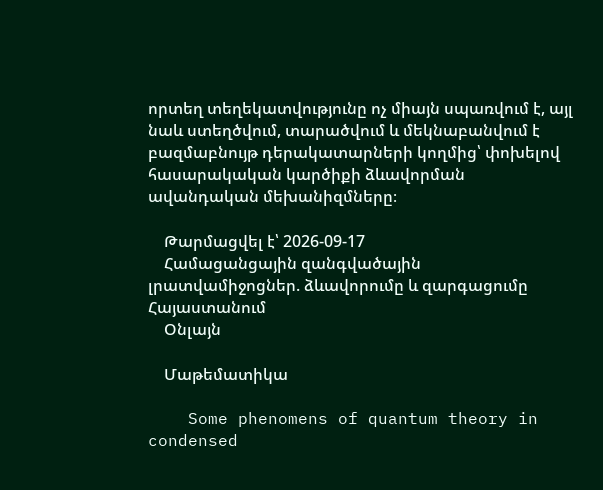որտեղ տեղեկատվությունը ոչ միայն սպառվում է, այլ նաև ստեղծվում, տարածվում և մեկնաբանվում է բազմաբնույթ դերակատարների կողմից՝ փոխելով հասարակական կարծիքի ձևավորման ավանդական մեխանիզմները։

    Թարմացվել է՝ 2026-09-17
    Համացանցային զանգվածային լրատվամիջոցներ. ձևավորումը և զարգացումը Հայաստանում
    Օնլայն

    Մաթեմատիկա

    Some phenomens of quantum theory in condensed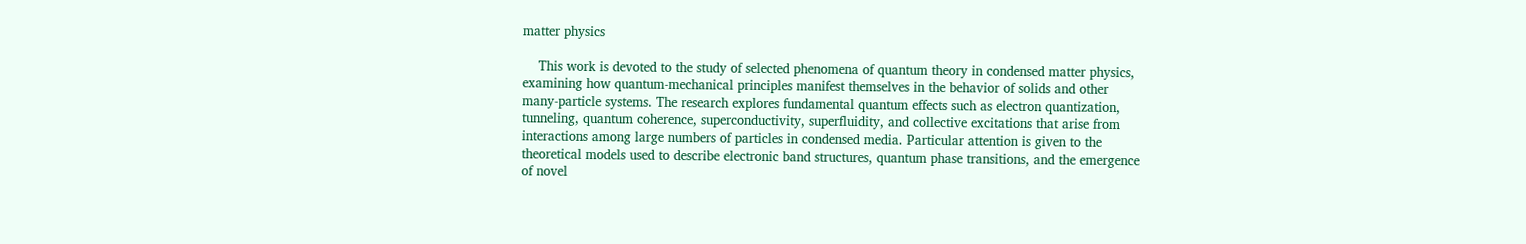matter physics

    This work is devoted to the study of selected phenomena of quantum theory in condensed matter physics, examining how quantum-mechanical principles manifest themselves in the behavior of solids and other many-particle systems. The research explores fundamental quantum effects such as electron quantization, tunneling, quantum coherence, superconductivity, superfluidity, and collective excitations that arise from interactions among large numbers of particles in condensed media. Particular attention is given to the theoretical models used to describe electronic band structures, quantum phase transitions, and the emergence of novel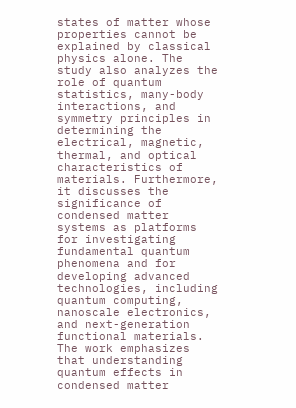states of matter whose properties cannot be explained by classical physics alone. The study also analyzes the role of quantum statistics, many-body interactions, and symmetry principles in determining the electrical, magnetic, thermal, and optical characteristics of materials. Furthermore, it discusses the significance of condensed matter systems as platforms for investigating fundamental quantum phenomena and for developing advanced technologies, including quantum computing, nanoscale electronics, and next-generation functional materials. The work emphasizes that understanding quantum effects in condensed matter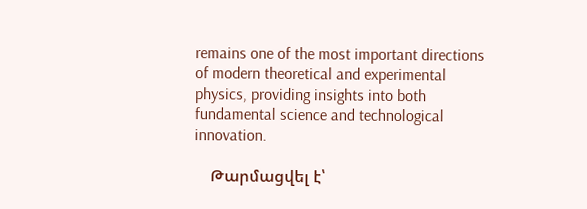remains one of the most important directions of modern theoretical and experimental physics, providing insights into both fundamental science and technological innovation.

    Թարմացվել է՝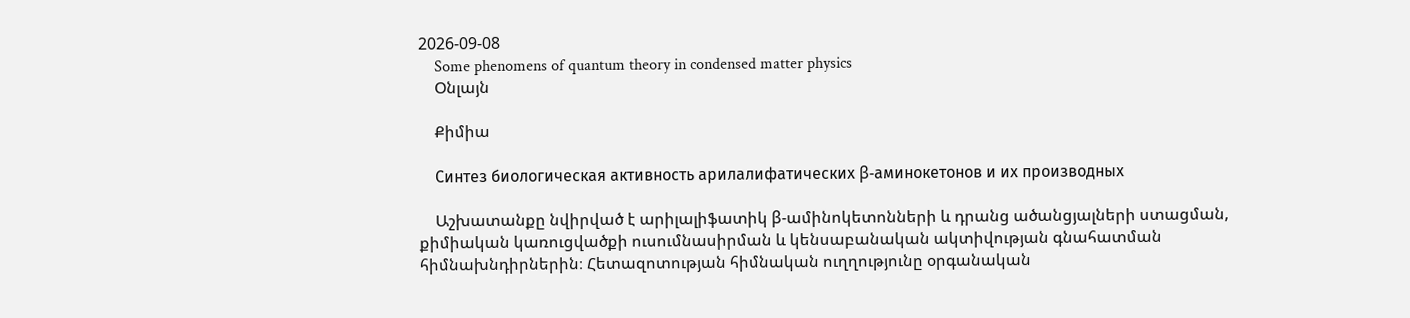2026-09-08
    Some phenomens of quantum theory in condensed matter physics
    Օնլայն

    Քիմիա

    Синтез биологическая активность арилалифатических β-аминокетонов и их производных

    Աշխատանքը նվիրված է արիլալիֆատիկ β-ամինոկետոնների և դրանց ածանցյալների ստացման, քիմիական կառուցվածքի ուսումնասիրման և կենսաբանական ակտիվության գնահատման հիմնախնդիրներին։ Հետազոտության հիմնական ուղղությունը օրգանական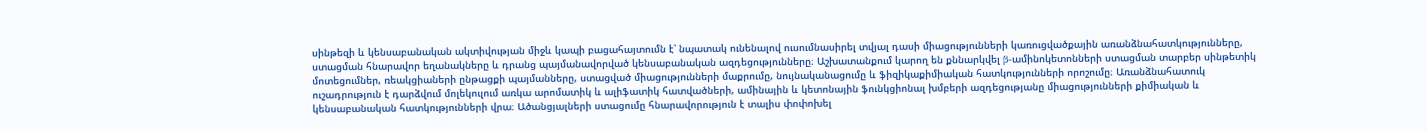սինթեզի և կենսաբանական ակտիվության միջև կապի բացահայտումն է՝ նպատակ ունենալով ուսումնասիրել տվյալ դասի միացությունների կառուցվածքային առանձնահատկությունները, ստացման հնարավոր եղանակները և դրանց պայմանավորված կենսաբանական ազդեցությունները։ Աշխատանքում կարող են քննարկվել β-ամինոկետոնների ստացման տարբեր սինթետիկ մոտեցումներ, ռեակցիաների ընթացքի պայմանները, ստացված միացությունների մաքրումը, նույնականացումը և ֆիզիկաքիմիական հատկությունների որոշումը։ Առանձնահատուկ ուշադրություն է դարձվում մոլեկուլում առկա արոմատիկ և ալիֆատիկ հատվածների, ամինային և կետոնային ֆունկցիոնալ խմբերի ազդեցությանը միացությունների քիմիական և կենսաբանական հատկությունների վրա։ Ածանցյալների ստացումը հնարավորություն է տալիս փոփոխել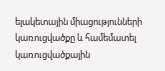ելակետային միացությունների կառուցվածքը և համեմատել կառուցվածքային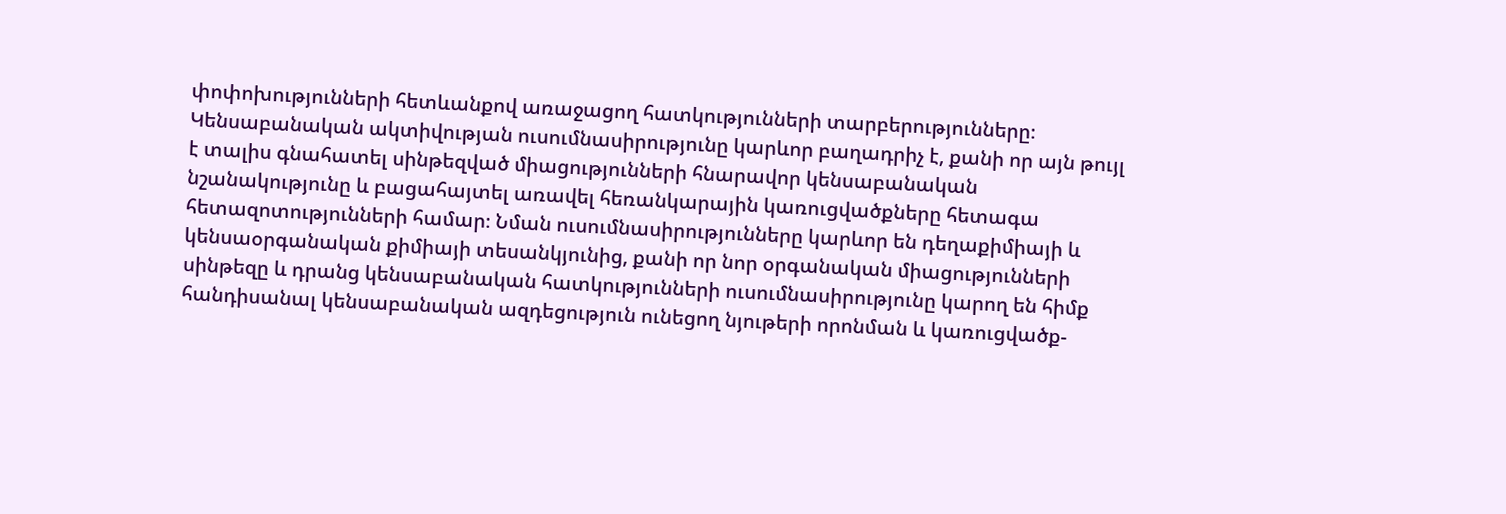փոփոխությունների հետևանքով առաջացող հատկությունների տարբերությունները։ Կենսաբանական ակտիվության ուսումնասիրությունը կարևոր բաղադրիչ է, քանի որ այն թույլ է տալիս գնահատել սինթեզված միացությունների հնարավոր կենսաբանական նշանակությունը և բացահայտել առավել հեռանկարային կառուցվածքները հետագա հետազոտությունների համար։ Նման ուսումնասիրությունները կարևոր են դեղաքիմիայի և կենսաօրգանական քիմիայի տեսանկյունից, քանի որ նոր օրգանական միացությունների սինթեզը և դրանց կենսաբանական հատկությունների ուսումնասիրությունը կարող են հիմք հանդիսանալ կենսաբանական ազդեցություն ունեցող նյութերի որոնման և կառուցվածք-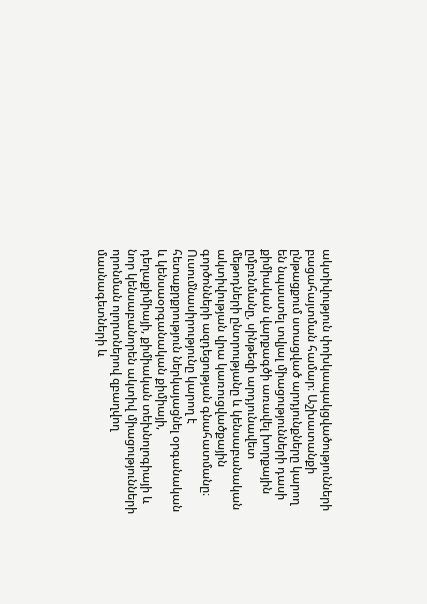ակտիվություն փոխկապակցվածությունների բացահայտման համար։ Աշխատանքի ընթացքում ստացված արդյունքները կարող են նպաստել տվյալ միացությունների դասի քիմիական վարքագծի առավել խորքային ըմբռնմանը, սինթեզի արդյունավետ մեթոդների ընտրությանը և կենսաբանական ակտիվության վրա կառուցվածքային գործոնների ազդեցության գնահատմանը։ Ուսումնասիրությունը կարող է հետաքրքրություն ներկայացնել օրգանական և կենսաօրգանական քիմիայի, դեղաքիմիայի, քիմիական տեխնոլոգիայի և նոր կենսաբանորեն ակտիվ միացությունների որոնման ոլորտներով զբաղվող մասնագետների և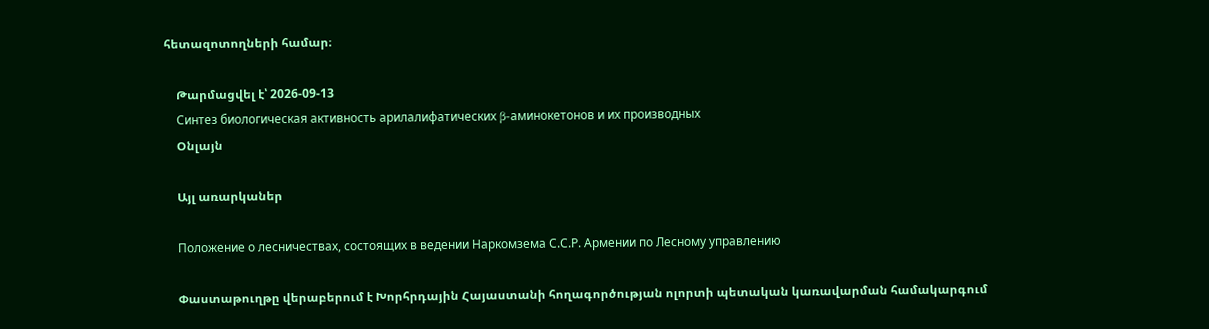հետազոտողների համար։

    Թարմացվել է՝ 2026-09-13
    Синтез биологическая активность арилалифатических β-аминокетонов и их производных
    Օնլայն

    Այլ առարկաներ

    Положение о лесничествах, состоящих в ведении Наркомзема С.С.Р. Армении по Лесному управлению

    Փաստաթուղթը վերաբերում է Խորհրդային Հայաստանի հողագործության ոլորտի պետական կառավարման համակարգում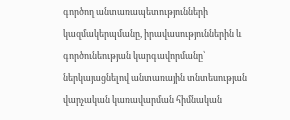գործող անտառապետությունների կազմակերպմանը, իրավասություններին և գործունեության կարգավորմանը՝ ներկայացնելով անտառային տնտեսության վարչական կառավարման հիմնական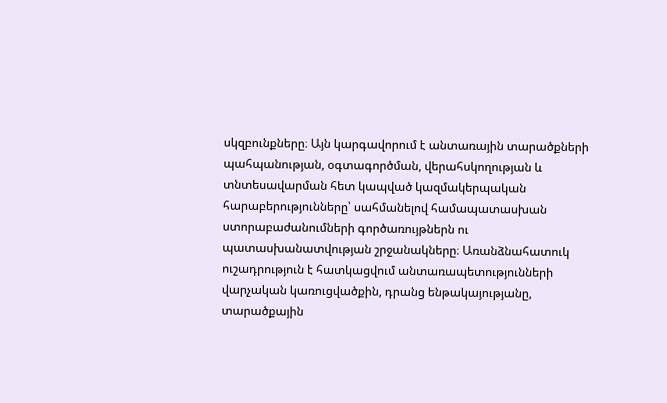սկզբունքները։ Այն կարգավորում է անտառային տարածքների պահպանության, օգտագործման, վերահսկողության և տնտեսավարման հետ կապված կազմակերպական հարաբերությունները՝ սահմանելով համապատասխան ստորաբաժանումների գործառույթներն ու պատասխանատվության շրջանակները։ Առանձնահատուկ ուշադրություն է հատկացվում անտառապետությունների վարչական կառուցվածքին, դրանց ենթակայությանը, տարածքային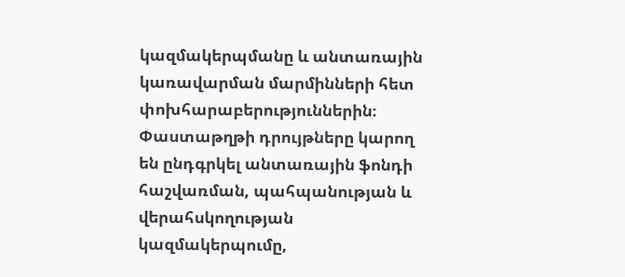կազմակերպմանը և անտառային կառավարման մարմինների հետ փոխհարաբերություններին։ Փաստաթղթի դրույթները կարող են ընդգրկել անտառային ֆոնդի հաշվառման, պահպանության և վերահսկողության կազմակերպումը,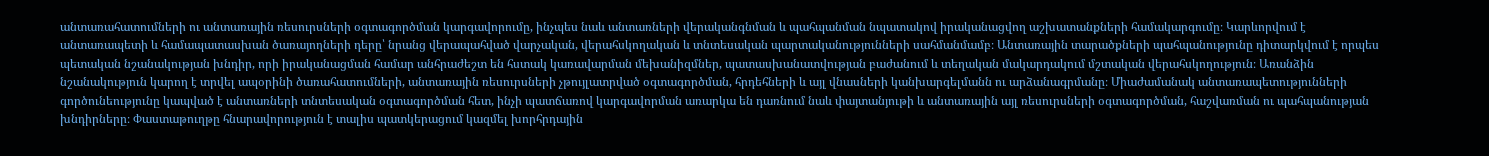անտառահատումների ու անտառային ռեսուրսների օգտագործման կարգավորումը, ինչպես նաև անտառների վերականգնման և պահպանման նպատակով իրականացվող աշխատանքների համակարգումը։ Կարևորվում է անտառապետի և համապատասխան ծառայողների դերը՝ նրանց վերապահված վարչական, վերահսկողական և տնտեսական պարտականությունների սահմանմամբ։ Անտառային տարածքների պահպանությունը դիտարկվում է որպես պետական նշանակության խնդիր, որի իրականացման համար անհրաժեշտ են հստակ կառավարման մեխանիզմներ, պատասխանատվության բաժանում և տեղական մակարդակում մշտական վերահսկողություն։ Առանձին նշանակություն կարող է տրվել ապօրինի ծառահատումների, անտառային ռեսուրսների չթույլատրված օգտագործման, հրդեհների և այլ վնասների կանխարգելմանն ու արձանագրմանը։ Միաժամանակ անտառապետությունների գործունեությունը կապված է անտառների տնտեսական օգտագործման հետ, ինչի պատճառով կարգավորման առարկա են դառնում նաև փայտանյութի և անտառային այլ ռեսուրսների օգտագործման, հաշվառման ու պահպանության խնդիրները։ Փաստաթուղթը հնարավորություն է տալիս պատկերացում կազմել խորհրդային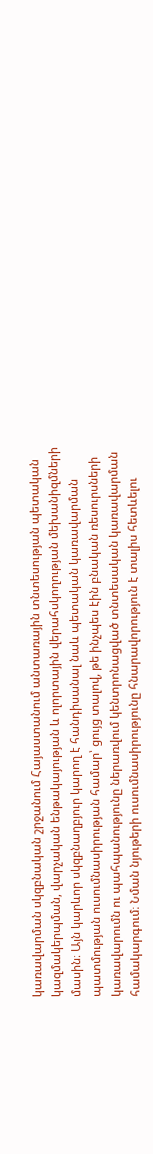կառավարման սկզբնական շրջանում Հայաստանում անտառային տնտեսության պետական կազմակերպման, վարչական ենթակայության և ոլորտային վերահսկողության մեխանիզմների մասին։ Այն կարևոր սկզբնաղբյուր կարող է հանդիսանալ նաև պետական կառավարման պատմության ուսումնասիրության համար՝ ցույց տալով, թե ինչպես էին բնական ռեսուրսների կառավարումն ու պահպանությունը ներառվում կենտրոնացված տնտեսական կառավարման համակարգում։ Նման նյութերի ուսումնասիրությունը հնարավորություն է տալիս հետևելու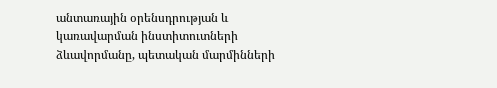անտառային օրենսդրության և կառավարման ինստիտուտների ձևավորմանը, պետական մարմինների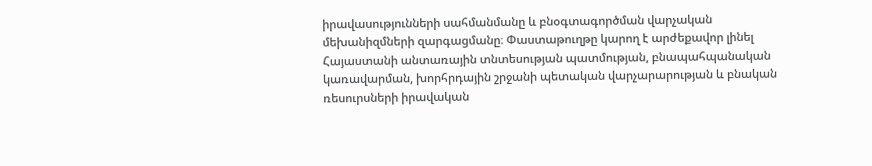իրավասությունների սահմանմանը և բնօգտագործման վարչական մեխանիզմների զարգացմանը։ Փաստաթուղթը կարող է արժեքավոր լինել Հայաստանի անտառային տնտեսության պատմության, բնապահպանական կառավարման, խորհրդային շրջանի պետական վարչարարության և բնական ռեսուրսների իրավական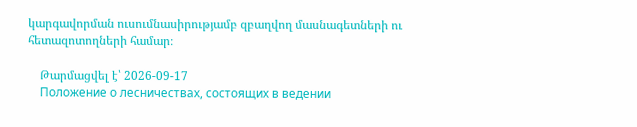կարգավորման ուսումնասիրությամբ զբաղվող մասնագետների ու հետազոտողների համար։

    Թարմացվել է՝ 2026-09-17
    Положение о лесничествах, состоящих в ведении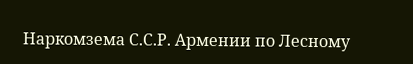Наркомзема С.С.Р. Армении по Лесному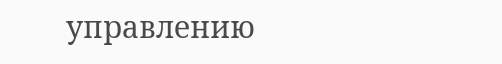управлению